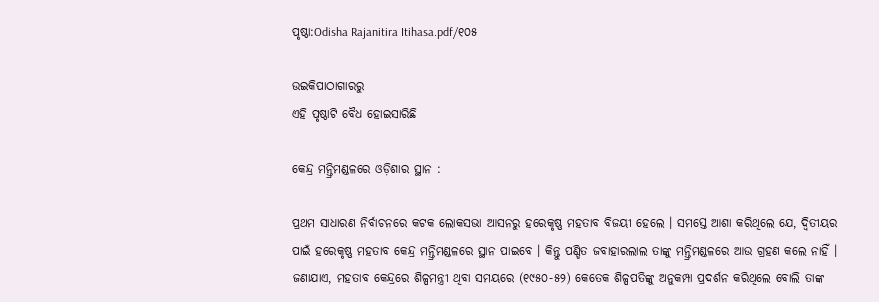ପୃଷ୍ଠା:Odisha Rajanitira Itihasa.pdf/୧୦୫

ଉଇକିପାଠାଗାର‌ରୁ
ଏହି ପୃଷ୍ଠାଟି ବୈଧ ହୋଇସାରିଛି

କେନ୍ଦ୍ର ମନ୍ତ୍ରିମଣ୍ଡଳରେ ଓଡ଼ିଶାର ସ୍ଥାନ :

ପ୍ରଥମ ସାଧାରଣ ନିର୍ବାଚନରେ କଟକ ଲୋକସଭା ଆସନରୁ ହରେକୃଷ୍ଣ ମହତାବ ବିଜୟୀ ହେଲେ । ସମସ୍ତେ ଆଶା କରିଥିଲେ ଯେ, ଦ୍ୱିତୀୟର ପାଇଁ ହରେକୃଷ୍ଣ ମହତାବ କେନ୍ଦ୍ର ମନ୍ତ୍ରିମଣ୍ଡଳରେ ସ୍ଥାନ ପାଇବେ । କିନ୍ତୁ ପଣ୍ଡିତ ଜବାହାରଲାଲ ତାଙ୍କୁ ମନ୍ତ୍ରିମଣ୍ଡଳରେ ଆଉ ଗ୍ରହଣ କଲେ ନାହିଁ । ଜଣାଯାଏ, ମହତାବ କେନ୍ଦ୍ରରେ ଶିଳ୍ପମନ୍ତ୍ରୀ ଥିବା ସମୟରେ (୧୯୫୦-୫୨) କେତେକ ଶିଳ୍ପପତିଙ୍କୁ ଅନୁକମ୍ପା ପ୍ରଦର୍ଶନ କରିଥିଲେ ବୋଲି ତାଙ୍କ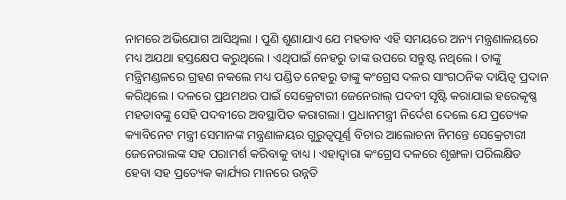ନାମରେ ଅଭିଯୋଗ ଆସିଥିଲା । ପୁଣି ଶୁଣାଯାଏ ଯେ ମହତାବ ଏହି ସମୟରେ ଅନ୍ୟ ମନ୍ତ୍ରଣାଳୟରେ ମଧ୍ୟ ଅଯଥା ହସ୍ତକ୍ଷେପ କରୁଥିଲେ । ଏଥିପାଇଁ ନେହରୁ ତାଙ୍କ ଉପରେ ସନ୍ତୁଷ୍ଟ ନଥିଲେ । ତାଙ୍କୁ ମନ୍ତ୍ରିମଣ୍ଡଳରେ ଗ୍ରହଣ ନକଲେ ମଧ୍ୟ ପଣ୍ଡିତ ନେହରୁ ତାଙ୍କୁ କଂଗ୍ରେସ ଦଳର ସାଂଗଠନିକ ଦାୟିତ୍ୱ ପ୍ରଦାନ କରିଥିଲେ । ଦଳରେ ପ୍ରଥମଥର ପାଇଁ ସେକ୍ରେଟାରୀ ଜେନେରାଲ୍‍ ପଦବୀ ସୃଷ୍ଟି କରାଯାଇ ହରେକୃଷ୍ଣ ମହତାବଙ୍କୁ ସେହି ପଦବୀରେ ଅବସ୍ଥାପିତ କରାଗଲା । ପ୍ରଧାନମନ୍ତ୍ରୀ ନିର୍ଦେଶ ଦେଲେ ଯେ ପ୍ରତ୍ୟେକ କ୍ୟାବିନେଟ ମନ୍ତ୍ରୀ ସେମାନଙ୍କ ମନ୍ତ୍ରଣାଳୟର ଗୁରୁତ୍ୱପୂର୍ଣ୍ଣ ବିଚାର ଆଲୋଚନା ନିମନ୍ତେ ସେକ୍ରେଟାରୀ ଜେନେରାଲଙ୍କ ସହ ପରାମର୍ଶ କରିବାକୁ ବାଧ୍ୟ । ଏହାଦ୍ୱାରା କଂଗ୍ରେସ ଦଳରେ ଶୃଙ୍ଖଳା ପରିଲକ୍ଷିତ ହେବା ସହ ପ୍ରତ୍ୟେକ କାର୍ଯ୍ୟର ମାନରେ ଉନ୍ନତି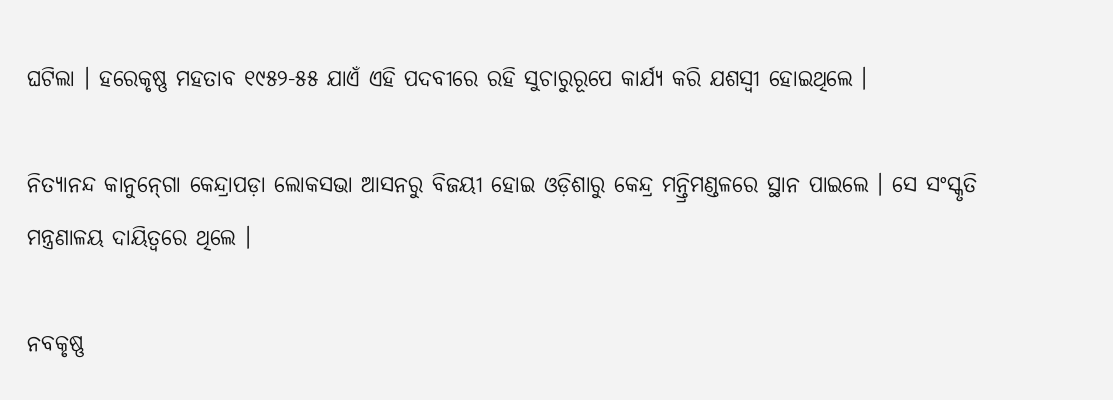ଘଟିଲା । ହରେକୃଷ୍ଣ ମହତାବ ୧୯୫୨-୫୫ ଯାଏଁ ଏହି ପଦବୀରେ ରହି ସୁଚାରୁରୂପେ କାର୍ଯ୍ୟ କରି ଯଶସ୍ୱୀ ହୋଇଥିଲେ ।

ନିତ୍ୟାନନ୍ଦ କାନୁନ୍‍ଗୋ କେନ୍ଦ୍ରାପଡ଼ା ଲୋକସଭା ଆସନରୁ ବିଜୟୀ ହୋଇ ଓଡ଼ିଶାରୁ କେନ୍ଦ୍ର ମନ୍ତ୍ରିମଣ୍ଡଳରେ ସ୍ଥାନ ପାଇଲେ । ସେ ସଂସ୍କୃତି ମନ୍ତ୍ରଣାଳୟ ଦାୟିତ୍ୱରେ ଥିଲେ ।

ନବକୃଷ୍ଣ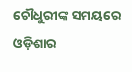ଚୌଧୁରୀଙ୍କ ସମୟରେ ଓଡ଼ିଶାର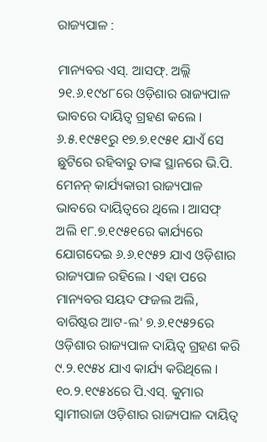ରାଜ୍ୟପାଳ :

ମାନ୍ୟବର ଏସ୍‍. ଆସଫ୍‍. ଅଲ୍ଲି ୨୧.୬.୧୯୪୮ରେ ଓଡ଼ିଶାର ରାଜ୍ୟପାଳ ଭାବରେ ଦାୟିତ୍ୱ ଗ୍ରହଣ କଲେ । ୬.୫.୧୯୫୧ରୁ ୧୭.୭.୧୯୫୧ ଯାଏଁ ସେ ଛୁଟିରେ ରହିବାରୁ ତାଙ୍କ ସ୍ଥାନରେ ଭି.ପି. ମେନନ୍‍ କାର୍ଯ୍ୟକାରୀ ରାଜ୍ୟପାଳ ଭାବରେ ଦାୟିତ୍ୱରେ ଥିଲେ । ଆସଫ୍‍ ଅଲି ୧୮.୭.୧୯୫୧ରେ କାର୍ଯ୍ୟରେ ଯୋଗଦେଇ ୬.୬.୧୯୫୨ ଯାଏ ଓଡ଼ିଶାର ରାଜ୍ୟପାଳ ରହିଲେ । ଏହା ପରେ ମାନ୍ୟବର ସୟଦ ଫଜଲ ଅଲି, ବାରିଷ୍ଟର ଆଟ-ଲ' ୭.୬.୧୯୫୨ରେ ଓଡ଼ିଶାର ରାଜ୍ୟପାଳ ଦାୟିତ୍ୱ ଗ୍ରହଣ କରି ୯.୨.୧୯୫୪ ଯାଏ କାର୍ଯ୍ୟ କରିଥିଲେ । ୧୦.୨.୧୯୫୪ରେ ପି.ଏସ୍‍. କୁମାର ସ୍ୱାମୀରାଜା ଓଡ଼ିଶାର ରାଜ୍ୟପାଳ ଦାୟିତ୍ୱ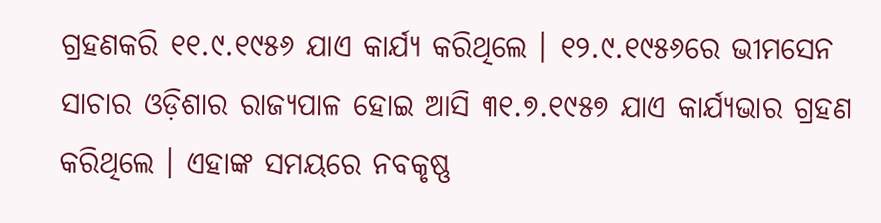ଗ୍ରହଣକରି ୧୧.୯.୧୯୫୬ ଯାଏ କାର୍ଯ୍ୟ କରିଥିଲେ । ୧୨.୯.୧୯୫୬ରେ ଭୀମସେନ ସାଚାର ଓଡ଼ିଶାର ରାଜ୍ୟପାଳ ହୋଇ ଆସି ୩୧.୭.୧୯୫୭ ଯାଏ କାର୍ଯ୍ୟଭାର ଗ୍ରହଣ କରିଥିଲେ । ଏହାଙ୍କ ସମୟରେ ନବକୃଷ୍ଣ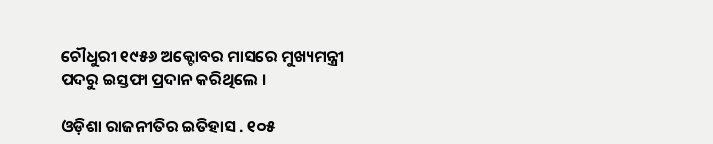ଚୌଧୁରୀ ୧୯୫୬ ଅକ୍ଟୋବର ମାସରେ ମୁଖ୍ୟମନ୍ତ୍ରୀ ପଦରୁ ଇସ୍ତଫା ପ୍ରଦାନ କରିଥିଲେ ।

ଓଡ଼ିଶା ରାଜନୀତିର ଇତିହାସ . ୧୦୫